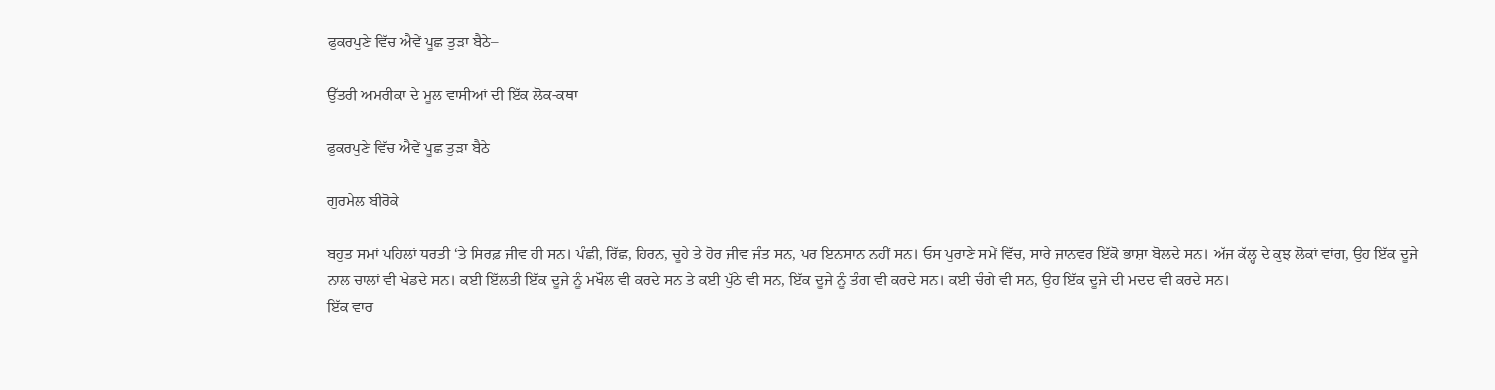ਫੁਕਰਪੁਣੇ ਵਿੱਚ ਐਵੇਂ ਪੂਛ ਤੁੜਾ ਬੈਠੇ–

ਉੱਤਰੀ ਅਮਰੀਕਾ ਦੇ ਮੂਲ ਵਾਸੀਆਂ ਦੀ ਇੱਕ ਲੋਕ-ਕਥਾ

ਫੁਕਰਪੁਣੇ ਵਿੱਚ ਐਵੇਂ ਪੂਛ ਤੁੜਾ ਬੈਠੇ

ਗੁਰਮੇਲ ਬੀਰੋਕੇ

ਬਹੁਤ ਸਮਾਂ ਪਹਿਲਾਂ ਧਰਤੀ ‘ਤੇ ਸਿਰਫ਼ ਜੀਵ ਹੀ ਸਨ। ਪੰਛੀ, ਰਿੱਛ, ਹਿਰਨ, ਚੂਹੇ ਤੇ ਹੋਰ ਜੀਵ ਜੰਤ ਸਨ, ਪਰ ਇਨਸਾਨ ਨਹੀਂ ਸਨ। ਓਸ ਪੁਰਾਣੇ ਸਮੇਂ ਵਿੱਚ, ਸਾਰੇ ਜਾਨਵਰ ਇੱਕੋ ਭਾਸ਼ਾ ਬੋਲਦੇ ਸਨ। ਅੱਜ ਕੱਲ੍ਹ ਦੇ ਕੁਝ ਲੋਕਾਂ ਵਾਂਗ, ਉਹ ਇੱਕ ਦੂਜੇ ਨਾਲ ਚਾਲਾਂ ਵੀ ਖੇਡਦੇ ਸਨ। ਕਈ ਇੱਲਤੀ ਇੱਕ ਦੂਜੇ ਨੂੰ ਮਖੌਲ ਵੀ ਕਰਦੇ ਸਨ ਤੇ ਕਈ ਪੁੱਠੇ ਵੀ ਸਨ, ਇੱਕ ਦੂਜੇ ਨੂੰ ਤੰਗ ਵੀ ਕਰਦੇ ਸਨ। ਕਈ ਚੰਗੇ ਵੀ ਸਨ, ਉਹ ਇੱਕ ਦੂਜੇ ਦੀ ਮਦਦ ਵੀ ਕਰਦੇ ਸਨ।
ਇੱਕ ਵਾਰ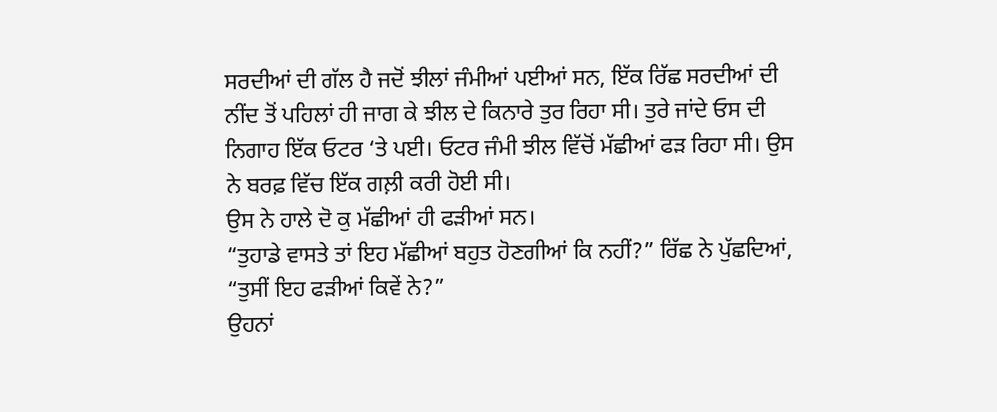ਸਰਦੀਆਂ ਦੀ ਗੱਲ ਹੈ ਜਦੋਂ ਝੀਲਾਂ ਜੰਮੀਆਂ ਪਈਆਂ ਸਨ, ਇੱਕ ਰਿੱਛ ਸਰਦੀਆਂ ਦੀ ਨੀਂਦ ਤੋਂ ਪਹਿਲਾਂ ਹੀ ਜਾਗ ਕੇ ਝੀਲ ਦੇ ਕਿਨਾਰੇ ਤੁਰ ਰਿਹਾ ਸੀ। ਤੁਰੇ ਜਾਂਦੇ ਓਸ ਦੀ ਨਿਗਾਹ ਇੱਕ ਓਟਰ ‘ਤੇ ਪਈ। ਓਟਰ ਜੰਮੀ ਝੀਲ ਵਿੱਚੋਂ ਮੱਛੀਆਂ ਫੜ ਰਿਹਾ ਸੀ। ਉਸ ਨੇ ਬਰਫ਼ ਵਿੱਚ ਇੱਕ ਗਲ਼ੀ ਕਰੀ ਹੋਈ ਸੀ।
ਉਸ ਨੇ ਹਾਲੇ ਦੋ ਕੁ ਮੱਛੀਆਂ ਹੀ ਫੜੀਆਂ ਸਨ।
“ਤੁਹਾਡੇ ਵਾਸਤੇ ਤਾਂ ਇਹ ਮੱਛੀਆਂ ਬਹੁਤ ਹੋਣਗੀਆਂ ਕਿ ਨਹੀਂ?” ਰਿੱਛ ਨੇ ਪੁੱਛਦਿਆਂ, “ਤੁਸੀਂ ਇਹ ਫੜੀਆਂ ਕਿਵੇਂ ਨੇ?”
ਉਹਨਾਂ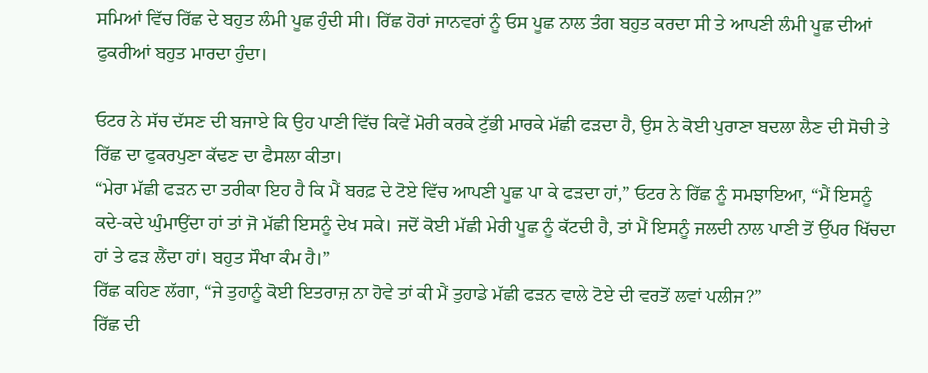ਸਮਿਆਂ ਵਿੱਚ ਰਿੱਛ ਦੇ ਬਹੁਤ ਲੰਮੀ ਪੂਛ ਹੁੰਦੀ ਸੀ। ਰਿੱਛ ਹੋਰਾਂ ਜਾਨਵਰਾਂ ਨੂੰ ਓਸ ਪੂਛ ਨਾਲ ਤੰਗ ਬਹੁਤ ਕਰਦਾ ਸੀ ਤੇ ਆਪਣੀ ਲੰਮੀ ਪੂਛ ਦੀਆਂ ਫੁਕਰੀਆਂ ਬਹੁਤ ਮਾਰਦਾ ਹੁੰਦਾ।

ਓਟਰ ਨੇ ਸੱਚ ਦੱਸਣ ਦੀ ਬਜਾਏ ਕਿ ਉਹ ਪਾਣੀ ਵਿੱਚ ਕਿਵੇਂ ਮੋਰੀ ਕਰਕੇ ਟੁੱਭੀ ਮਾਰਕੇ ਮੱਛੀ ਫੜਦਾ ਹੈ, ਉਸ ਨੇ ਕੋਈ ਪੁਰਾਣਾ ਬਦਲਾ ਲੈਣ ਦੀ ਸੋਚੀ ਤੇ ਰਿੱਛ ਦਾ ਫੁਕਰਪੁਣਾ ਕੱਢਣ ਦਾ ਫੈਸਲਾ ਕੀਤਾ।
“ਮੇਰਾ ਮੱਛੀ ਫੜਨ ਦਾ ਤਰੀਕਾ ਇਹ ਹੈ ਕਿ ਮੈਂ ਬਰਫ਼ ਦੇ ਟੋਏ ਵਿੱਚ ਆਪਣੀ ਪੂਛ ਪਾ ਕੇ ਫੜਦਾ ਹਾਂ,” ਓਟਰ ਨੇ ਰਿੱਛ ਨੂੰ ਸਮਝਾਇਆ, “ਮੈਂ ਇਸਨੂੰ ਕਦੇ-ਕਦੇ ਘੁੰਮਾਉਂਦਾ ਹਾਂ ਤਾਂ ਜੋ ਮੱਛੀ ਇਸਨੂੰ ਦੇਖ ਸਕੇ। ਜਦੋਂ ਕੋਈ ਮੱਛੀ ਮੇਰੀ ਪੂਛ ਨੂੰ ਕੱਟਦੀ ਹੈ, ਤਾਂ ਮੈਂ ਇਸਨੂੰ ਜਲਦੀ ਨਾਲ ਪਾਣੀ ਤੋਂ ਉੱਪਰ ਖਿੱਚਦਾ ਹਾਂ ਤੇ ਫੜ ਲੈਂਦਾ ਹਾਂ। ਬਹੁਤ ਸੌਖਾ ਕੰਮ ਹੈ।”
ਰਿੱਛ ਕਹਿਣ ਲੱਗਾ, “ਜੇ ਤੁਹਾਨੂੰ ਕੋਈ ਇਤਰਾਜ਼ ਨਾ ਹੋਵੇ ਤਾਂ ਕੀ ਮੈਂ ਤੁਹਾਡੇ ਮੱਛੀ ਫੜਨ ਵਾਲੇ ਟੋਏ ਦੀ ਵਰਤੋਂ ਲਵਾਂ ਪਲੀਜ?”
ਰਿੱਛ ਦੀ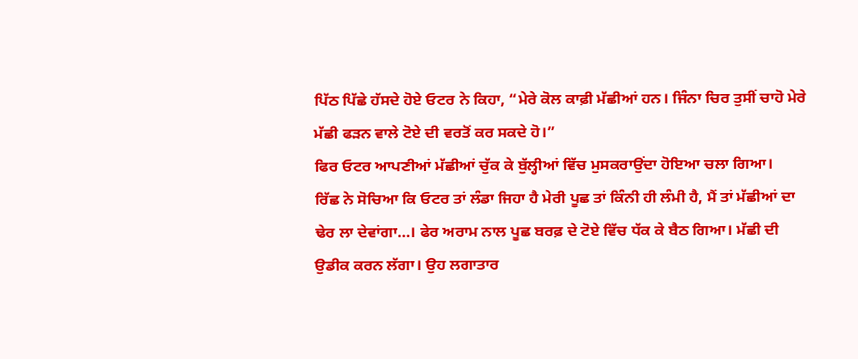ਪਿੱਠ ਪਿੱਛੇ ਹੱਸਦੇ ਹੋਏ ਓਟਰ ਨੇ ਕਿਹਾ, “ਮੇਰੇ ਕੋਲ ਕਾਫ਼ੀ ਮੱਛੀਆਂ ਹਨ। ਜਿੰਨਾ ਚਿਰ ਤੁਸੀਂ ਚਾਹੋ ਮੇਰੇ ਮੱਛੀ ਫੜਨ ਵਾਲੇ ਟੋਏ ਦੀ ਵਰਤੋਂ ਕਰ ਸਕਦੇ ਹੋ।”
ਫਿਰ ਓਟਰ ਆਪਣੀਆਂ ਮੱਛੀਆਂ ਚੁੱਕ ਕੇ ਬੁੱਲ੍ਹੀਆਂ ਵਿੱਚ ਮੁਸਕਰਾਉਂਦਾ ਹੋਇਆ ਚਲਾ ਗਿਆ।
ਰਿੱਛ ਨੇ ਸੋਚਿਆ ਕਿ ਓਟਰ ਤਾਂ ਲੰਡਾ ਜਿਹਾ ਹੈ ਮੇਰੀ ਪੂਛ ਤਾਂ ਕਿੰਨੀ ਹੀ ਲੰਮੀ ਹੈ, ਮੈਂ ਤਾਂ ਮੱਛੀਆਂ ਦਾ ਢੇਰ ਲਾ ਦੇਵਾਂਗਾ…। ਫੇਰ ਅਰਾਮ ਨਾਲ ਪੂਛ ਬਰਫ਼ ਦੇ ਟੋਏ ਵਿੱਚ ਧੱਕ ਕੇ ਬੈਠ ਗਿਆ। ਮੱਛੀ ਦੀ ਉਡੀਕ ਕਰਨ ਲੱਗਾ। ਉਹ ਲਗਾਤਾਰ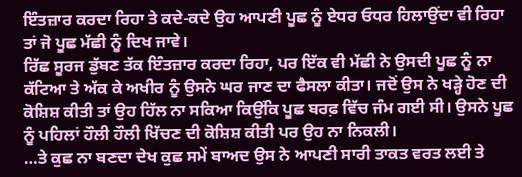ਇੰਤਜ਼ਾਰ ਕਰਦਾ ਰਿਹਾ ਤੇ ਕਦੇ-ਕਦੇ ਉਹ ਆਪਣੀ ਪੂਛ ਨੂੰ ਏਧਰ ਓਧਰ ਹਿਲਾਉਂਦਾ ਵੀ ਰਿਹਾ ਤਾਂ ਜੋ ਪੂਛ ਮੱਛੀ ਨੂੰ ਦਿਖ ਜਾਵੇ।
ਰਿੱਛ ਸੂਰਜ ਡੁੱਬਣ ਤੱਕ ਇੰਤਜ਼ਾਰ ਕਰਦਾ ਰਿਹਾ, ਪਰ ਇੱਕ ਵੀ ਮੱਛੀ ਨੇ ਉਸਦੀ ਪੂਛ ਨੂੰ ਨਾ ਕੱਟਿਆ ਤੇ ਅੱਕ ਕੇ ਅਖੀਰ ਨੂੰ ਉਸਨੇ ਘਰ ਜਾਣ ਦਾ ਫੈਸਲਾ ਕੀਤਾ। ਜਦੋਂ ਉਸ ਨੇ ਖੜ੍ਹੇ ਹੋਣ ਦੀ ਕੋਸ਼ਿਸ਼ ਕੀਤੀ ਤਾਂ ਉਹ ਹਿੱਲ ਨਾ ਸਕਿਆ ਕਿਉਂਕਿ ਪੂਛ ਬਰਫ਼ ਵਿੱਚ ਜੰਮ ਗਈ ਸੀ। ਉਸਨੇ ਪੂਛ ਨੂੰ ਪਹਿਲਾਂ ਹੌਲੀ ਹੌਲੀ ਖਿੱਚਣ ਦੀ ਕੋਸ਼ਿਸ਼ ਕੀਤੀ ਪਰ ਉਹ ਨਾ ਨਿਕਲੀ।
…ਤੇ ਕੁਛ ਨਾ ਬਣਦਾ ਦੇਖ ਕੁਛ ਸਮੇਂ ਬਾਅਦ ਉਸ ਨੇ ਆਪਣੀ ਸਾਰੀ ਤਾਕਤ ਵਰਤ ਲਈ ਤੇ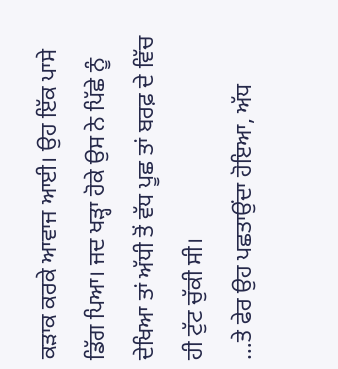ਕੜਾਕ ਕਰਕੇ ਆਵਾਜ ਆਈ। ਉਹ ਇੱਕ ਪਾਸੇ ਡਿੱਗ ਪਿਆ। ਜਦ ਖੜ੍ਹਾ ਹੋਕੇ ਉਸ ਨੇ ਪਿੱਛੇ ਨੂੰ ਦੇਖਿਆ ਤਾਂ ਅੱਧੀ ਤੋਂ ਵੱਧ ਪੂਛ ਤਾਂ ਬਰਫ਼ ਦੇ ਵਿੱਚ ਹੀ ਟੁੱਟ ਚੁੱਕੀ ਸੀ।
…ਤੇ ਫੇਰ ਉਹ ਪਛਤਾਉਂਦਾ ਹੋਇਆ, ਅੱਧ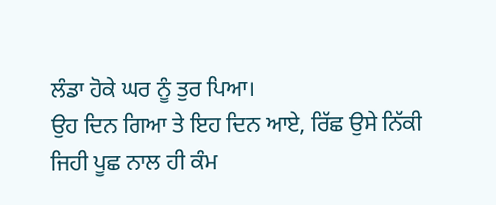ਲੰਡਾ ਹੋਕੇ ਘਰ ਨੂੰ ਤੁਰ ਪਿਆ।
ਉਹ ਦਿਨ ਗਿਆ ਤੇ ਇਹ ਦਿਨ ਆਏ, ਰਿੱਛ ਉਸੇ ਨਿੱਕੀ ਜਿਹੀ ਪੂਛ ਨਾਲ ਹੀ ਕੰਮ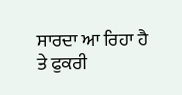ਸਾਰਦਾ ਆ ਰਿਹਾ ਹੈ ਤੇ ਫੁਕਰੀ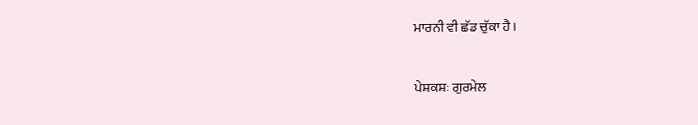ਮਾਰਨੀ ਵੀ ਛੱਡ ਚੁੱਕਾ ਹੈ।


ਪੇਸ਼ਕਸ਼ਃ ਗੁਰਮੇਲ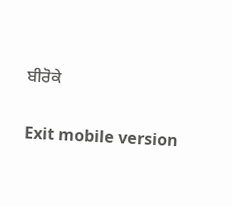ਬੀਰੋਕੇ

Exit mobile version